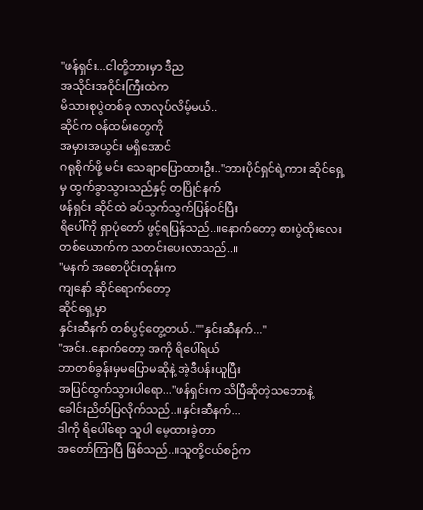"ဖန်ရှင်း...ငါတို့ဘားမှာ ဒီည
အသိုင်းအဝိုင်းကြီးထဲက
မိသားစုပွဲတစ်ခု လာလုပ်လိမ့်မယ်..
ဆိုင်က ဝန်ထမ်းတွေကို
အမှားအယွင်း မရှိအောင်
ဂရုစိုက်ဖို့ မင်း သေချာပြောထားဦး.."ဘားပိုင်ရှင်ရဲ့ကား ဆိုင်ရှေ့မှ ထွက်ခွာသွားသည်နှင့် တပြိုင်နက်
ဖန်ရှင်း ဆိုင်ထဲ ခပ်သွက်သွက်ပြန်ဝင်ပြီး
ရိပေါ်ကို ရှာပုံတော် ဖွင့်ရပြန်သည်..။နောက်တော့ စားပွဲထိုးလေးတစ်ယောက်က သတင်းပေးလာသည်..။
"မနက် အစောပိုင်းတုန်းက
ကျနော် ဆိုင်ရောက်တော့
ဆိုင်ရှေ့မှာ
နှင်းဆီနက် တစ်ပွင့်တွေ့တယ်..""နှင်းဆီနက်..."
"အင်း..နောက်တော့ အကို ရိပေါ်ရယ်
ဘာတစ်ခွန်းမှမပြောမဆိုနဲ့ အဲ့ဒီပန်းယူပြီး
အပြင်ထွက်သွားပါရော..."ဖန်ရှင်းက သိပြီဆိုတဲ့သဘောနဲ့
ခေါင်းညိတ်ပြလိုက်သည်..။နှင်းဆီနက်...
ဒါကို ရိပေါ်ရော သူပါ မေ့ထားခဲ့တာ
အတော်ကြာပြီ ဖြစ်သည်..။သူတို့ငယ်စဉ်က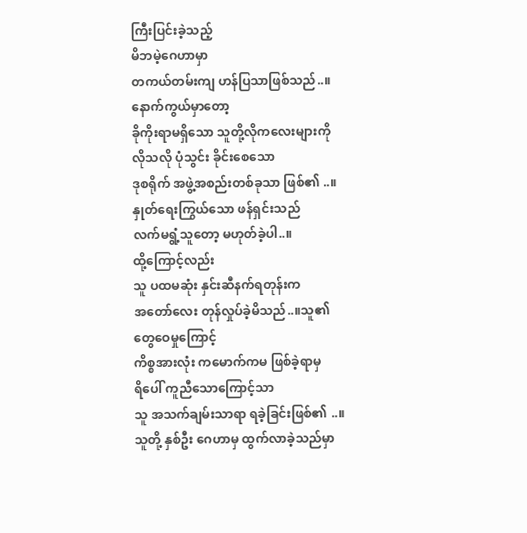ကြီးပြင်းခဲ့သည့်
မိဘမဲ့ဂေဟာမှာ
တကယ်တမ်းကျ ဟန်ပြသာဖြစ်သည်..။နောက်ကွယ်မှာတော့
ခိုကိုးရာမရှိသော သူတို့လိုကလေးများကို
လိုသလို ပုံသွင်း ခိုင်းစေသော
ဒုစရိုက် အဖွဲ့အစည်းတစ်ခုသာ ဖြစ်၏ ..။နှုတ်ရေးကြွယ်သော ဖန်ရှင်းသည်
လက်မရွံ့သူတော့ မဟုတ်ခဲ့ပါ..။
ထို့ကြောင့်လည်း
သူ ပထမဆုံး နှင်းဆီနက်ရတုန်းက
အတော်လေး တုန်လှုပ်ခဲ့မိသည်..။သူ၏ တွေဝေမှုကြောင့်
ကိစ္စအားလုံး ကမောက်ကမ ဖြစ်ခဲ့ရာမှ
ရိပေါ် ကူညီသောကြောင့်သာ
သူ အသက်ချမ်းသာရာ ရခဲ့ခြင်းဖြစ်၏ ..။သူတို့ နှစ်ဦး ဂေဟာမှ ထွက်လာခဲ့သည်မှာ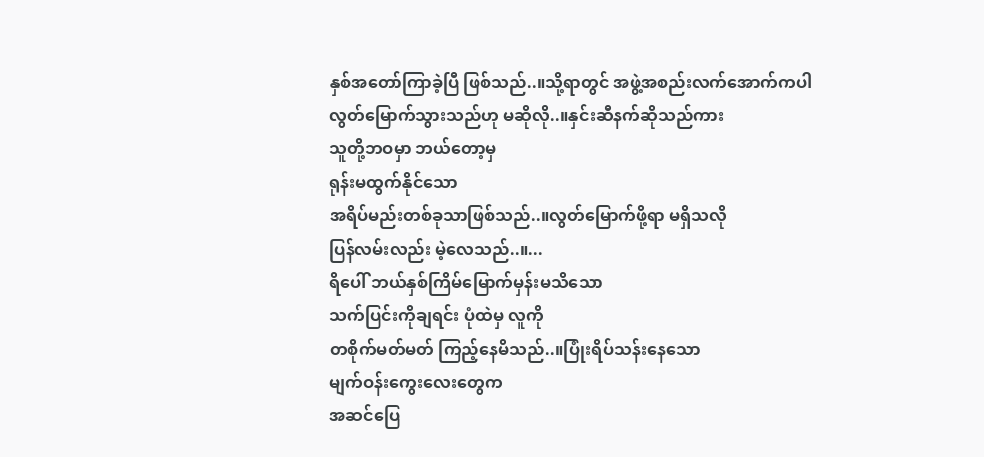နှစ်အတော်ကြာခဲ့ပြီ ဖြစ်သည်..။သို့ရာတွင် အဖွဲ့အစည်းလက်အောက်ကပါ
လွတ်မြောက်သွားသည်ဟု မဆိုလို..။နှင်းဆီနက်ဆိုသည်ကား
သူတို့ဘဝမှာ ဘယ်တော့မှ
ရုန်းမထွက်နိုင်သော
အရိပ်မည်းတစ်ခုသာဖြစ်သည်..။လွတ်မြောက်ဖို့ရာ မရှိသလို
ပြန်လမ်းလည်း မဲ့လေသည်..။...
ရိပေါ် ဘယ်နှစ်ကြိမ်မြောက်မှန်းမသိသော
သက်ပြင်းကိုချရင်း ပုံထဲမှ လူကို
တစိုက်မတ်မတ် ကြည့်နေမိသည်..။ပြုံးရိပ်သန်းနေသော
မျက်ဝန်းကွေးလေးတွေက
အဆင်ပြေ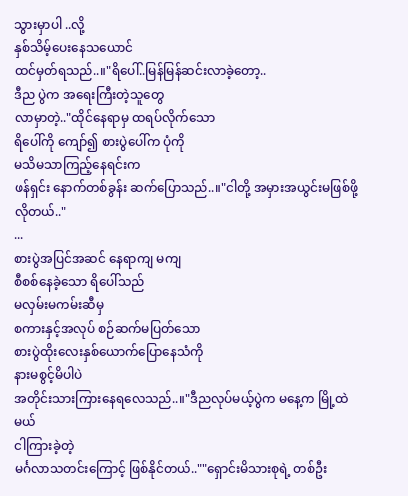သွားမှာပါ ..လို့
နှစ်သိမ့်ပေးနေသယောင်
ထင်မှတ်ရသည်..။"ရိပေါ်..မြန်မြန်ဆင်းလာခဲ့တော့..
ဒီည ပွဲက အရေးကြီးတဲ့သူတွေ
လာမှာတဲ့.."ထိုင်နေရာမှ ထရပ်လိုက်သော
ရိပေါ်ကို ကျော်၍ စားပွဲပေါ်က ပုံကို
မသိမသာကြည့်နေရင်းက
ဖန်ရှင်း နောက်တစ်ခွန်း ဆက်ပြောသည်..။"ငါတို့ အမှားအယွင်းမဖြစ်ဖို့ လိုတယ်.."
...
စားပွဲအပြင်အဆင် နေရာကျ မကျ
စီစစ်နေခဲ့သော ရိပေါ်သည်
မလှမ်းမကမ်းဆီမှ
စကားနှင့်အလုပ် စဉ်ဆက်မပြတ်သော
စားပွဲထိုးလေးနှစ်ယောက်ပြောနေသံကို
နားမစွင့်မိပါပဲ
အတိုင်းသားကြားနေရလေသည်..။"ဒီညလုပ်မယ့်ပွဲက မနေ့က မြို့ထဲမယ်
ငါကြားခဲ့တဲ့
မင်္ဂလာသတင်းကြောင့် ဖြစ်နိုင်တယ်..""ရှောင်းမိသားစုရဲ့ တစ်ဦး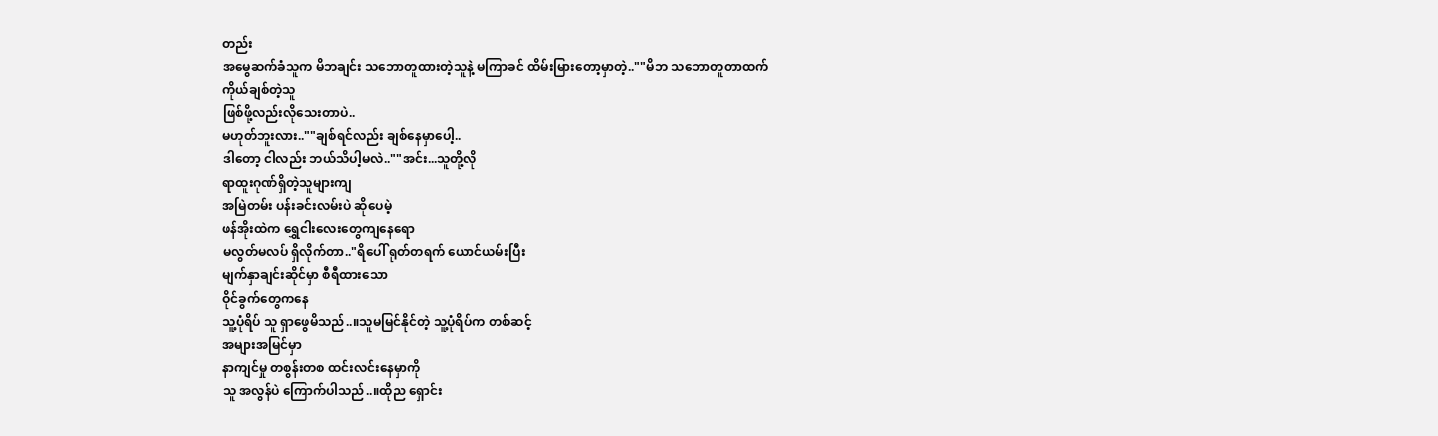တည်း
အမွေဆက်ခံသူက မိဘချင်း သဘောတူထားတဲ့သူနဲ့ မကြာခင် ထိမ်းမြားတော့မှာတဲ့..""မိဘ သဘောတူတာထက်
ကိုယ်ချစ်တဲ့သူ
ဖြစ်ဖို့လည်းလိုသေးတာပဲ..
မဟုတ်ဘူးလား..""ချစ်ရင်လည်း ချစ်နေမှာပေါ့..
ဒါတော့ ငါလည်း ဘယ်သိပါ့မလဲ..""အင်း...သူတို့လို
ရာထူးဂုဏ်ရှိတဲ့သူများကျ
အမြဲတမ်း ပန်းခင်းလမ်းပဲ ဆိုပေမဲ့
ဖန်အိုးထဲက ရွှေငါးလေးတွေကျနေရော
မလွတ်မလပ် ရှိလိုက်တာ.."ရိပေါ် ရုတ်တရက် ယောင်ယမ်းပြီး
မျက်နှာချင်းဆိုင်မှာ စီရီထားသော
ဝိုင်ခွက်တွေကနေ
သူ့ပုံရိပ် သူ ရှာဖွေမိသည်..။သူမမြင်နိုင်တဲ့ သူ့ပုံရိပ်က တစ်ဆင့်
အများအမြင်မှာ
နာကျင်မှု တစွန်းတစ ထင်းလင်းနေမှာကို
သူ အလွန်ပဲ ကြောက်ပါသည်..။ထိုည ရှောင်း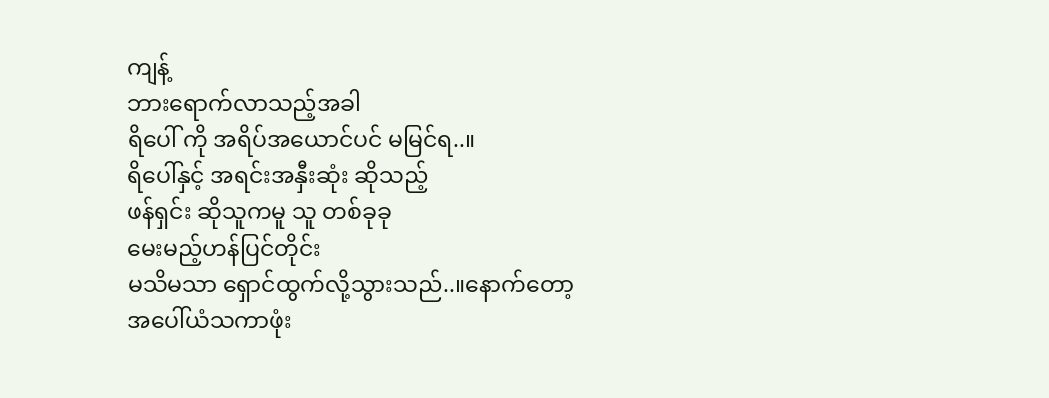ကျန့်
ဘားရောက်လာသည့်အခါ
ရိပေါ် ကို အရိပ်အယောင်ပင် မမြင်ရ..။
ရိပေါ်နှင့် အရင်းအနှီးဆုံး ဆိုသည့်
ဖန်ရှင်း ဆိုသူကမူ သူ တစ်ခုခု
မေးမည့်ဟန်ပြင်တိုင်း
မသိမသာ ရှောင်ထွက်လို့သွားသည်..။နောက်တော့
အပေါ်ယံသကာဖုံး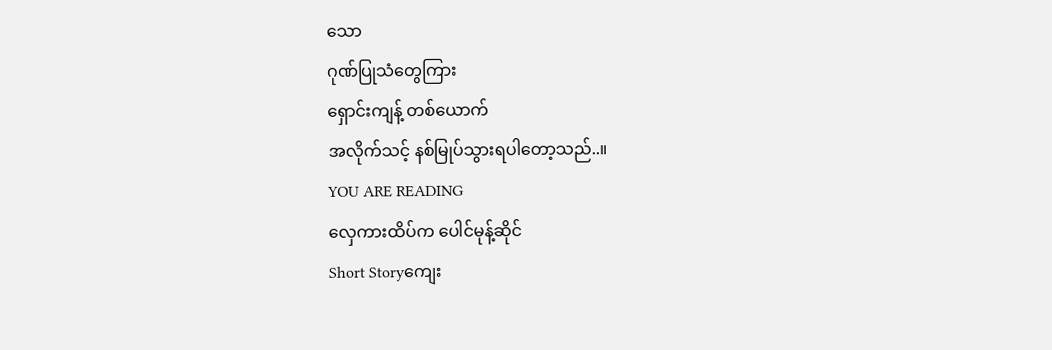သော
ဂုဏ်ပြုသံတွေကြား
ရှောင်းကျန့် တစ်ယောက်
အလိုက်သင့် နစ်မြုပ်သွားရပါတော့သည်..။
YOU ARE READING
လှေကားထိပ်က ပေါင်မုန့်ဆိုင်
Short Storyကျေး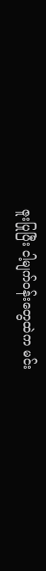ဇူးပြုပြီး ငါ့မျက်ဝန်းတွေထဲက မင်း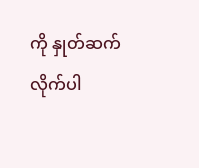ကို နှုတ်ဆက်လိုက်ပါ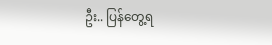ဦး.. ပြန်တွေ့ရ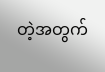တဲ့အတွက်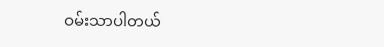ဝမ်းသာပါတယ်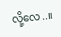လို့လေ..။